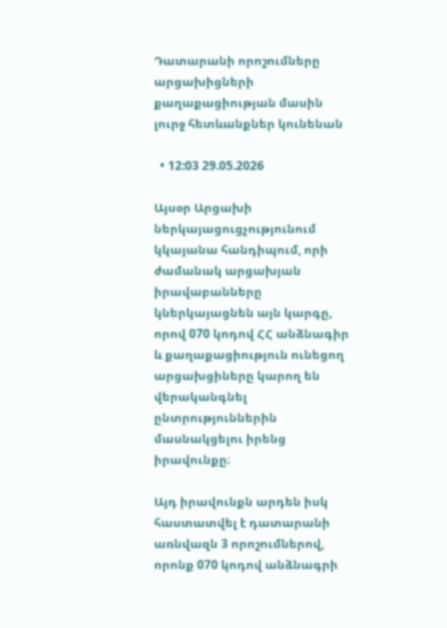Դատարանի որոշումները արցախիցների քաղաքացիության մասին լուրջ հետևանքներ կունենան

  • 12:03 29.05.2026

Այսօր Արցախի ներկայացուցչությունում կկայանա հանդիպում, որի ժամանակ արցախյան իրավաբանները կներկայացնեն այն կարգը, որով 070 կոդով ՀՀ անձնագիր և քաղաքացիություն ունեցող արցախցիները կարող են վերականգնել ընտրություններին մասնակցելու իրենց իրավունքը։

Այդ իրավունքն արդեն իսկ հաստատվել է դատարանի առնվազն 3 որոշումներով, որոնք 070 կոդով անձնագրի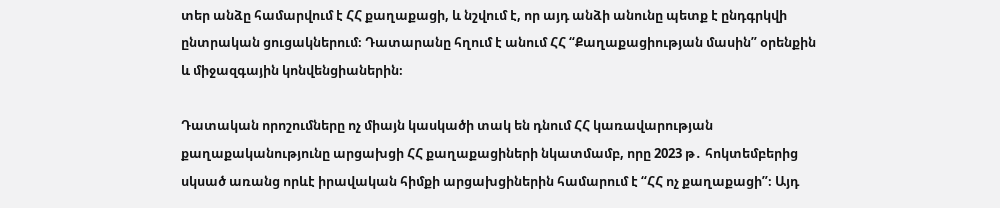տեր անձը համարվում է ՀՀ քաղաքացի, և նշվում է, որ այդ անձի անունը պետք է ընդգրկվի ընտրական ցուցակներում։ Դատարանը հղում է անում ՀՀ “Քաղաքացիության մասին” օրենքին և միջազգային կոնվենցիաներին։

Դատական որոշումները ոչ միայն կասկածի տակ են դնում ՀՀ կառավարության քաղաքականությունը արցախցի ՀՀ քաղաքացիների նկատմամբ, որը 2023 թ․ հոկտեմբերից սկսած առանց որևէ իրավական հիմքի արցախցիներին համարում է “ՀՀ ոչ քաղաքացի”։ Այդ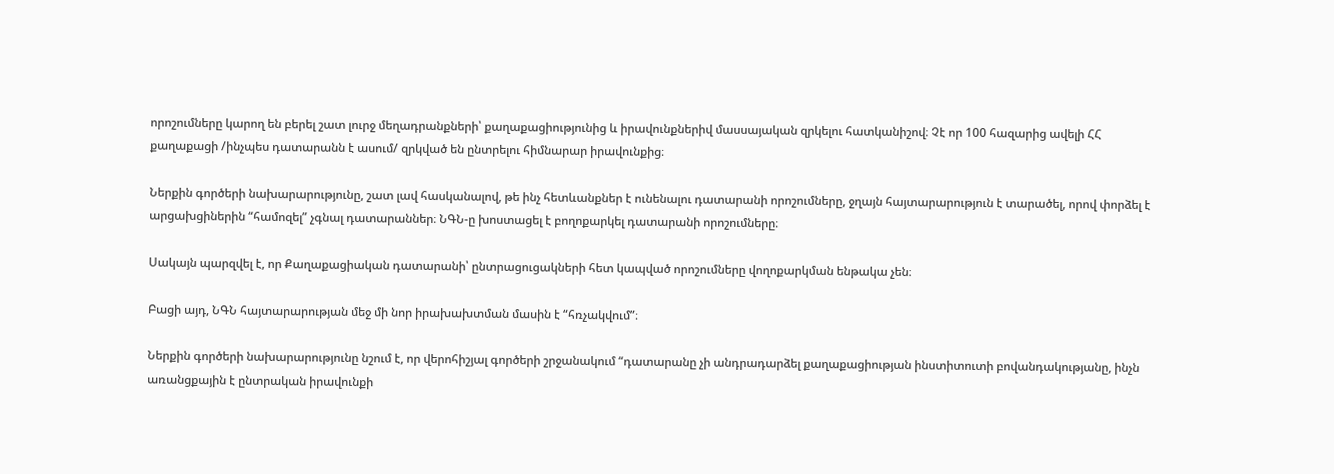որոշումները կարող են բերել շատ լուրջ մեղադրանքների՝ քաղաքացիությունից և իրավունքներիվ մասսայական զրկելու հատկանիշով։ Չէ որ 100 հազարից ավելի ՀՀ քաղաքացի /ինչպես դատարանն է ասում/ զրկված են ընտրելու հիմնարար իրավունքից։

Ներքին գործերի նախարարությունը, շատ լավ հասկանալով, թե ինչ հետևանքներ է ունենալու դատարանի որոշումները, ջղայն հայտարարություն է տարածել, որով փորձել է արցախցիներին “համոզել” չգնալ դատարաններ։ ՆԳՆ-ը խոստացել է բողոքարկել դատարանի որոշումները։

Սակայն պարզվել է, որ Քաղաքացիական դատարանի՝ ընտրացուցակների հետ կապված որոշումները վողոքարկման ենթակա չեն։

Բացի այդ, ՆԳՆ հայտարարության մեջ մի նոր իրախախտման մասին է “հռչակվում”։

Ներքին գործերի նախարարությունը նշում է, որ վերոհիշյալ գործերի շրջանակում “դատարանը չի անդրադարձել քաղաքացիության ինստիտուտի բովանդակությանը, ինչն առանցքային է ընտրական իրավունքի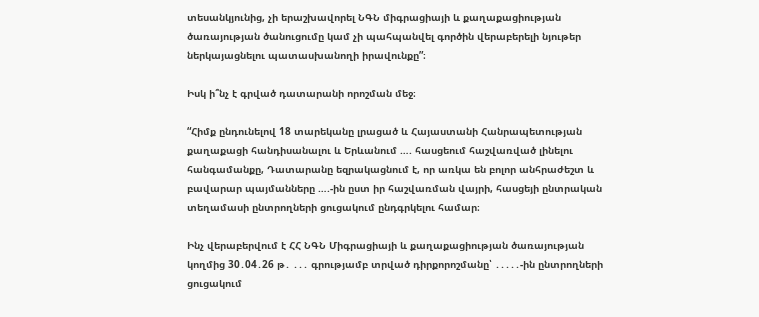տեսանկյունից, չի երաշխավորել ՆԳՆ միգրացիայի և քաղաքացիության ծառայության ծանուցումը կամ չի պահպանվել գործին վերաբերելի նյութեր ներկայացնելու պատասխանողի իրավունքը”։

Իսկ ի՞նչ է գրված դատարանի որոշման մեջ։

“Հիմք ընդունելով 18 տարեկանը լրացած և Հայաստանի Հանրապետության քաղաքացի հանդիսանալու և Երևանում …. հասցեում հաշվառված լինելու հանգամանքը, Դատարանը եզրակացնում է, որ առկա են բոլոր անհրաժեշտ և բավարար պայմանները ….-ին ըստ իր հաշվառման վայրի, հասցեյի ընտրական տեղամասի ընտրողների ցուցակում ընդգրկելու համար։

Ինչ վերաբերվում է ՀՀ ՆԳՆ Միգրացիայի և քաղաքացիության ծառայության կողմից 30․04․26 թ․ ․․․ գրությամբ տրված դիրքորոշմանը՝ ․․․․․-ին ընտրողների ցուցակում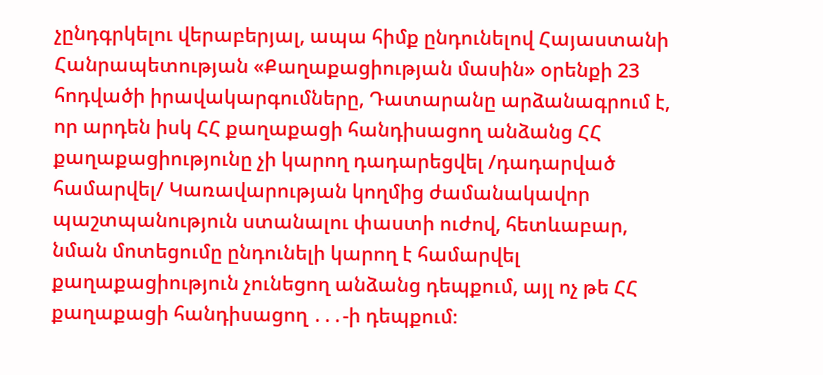չընդգրկելու վերաբերյալ, ապա հիմք ընդունելով Հայաստանի Հանրապետության «Քաղաքացիության մասին» օրենքի 23 հոդվածի իրավակարգումները, Դատարանը արձանագրում է, որ արդեն իսկ ՀՀ քաղաքացի հանդիսացող անձանց ՀՀ քաղաքացիությունը չի կարող դադարեցվել /դադարված համարվել/ Կառավարության կողմից ժամանակավոր պաշտպանություն ստանալու փաստի ուժով, հետևաբար, նման մոտեցումը ընդունելի կարող է համարվել քաղաքացիություն չունեցող անձանց դեպքում, այլ ոչ թե ՀՀ քաղաքացի հանդիսացող ․․․-ի դեպքում։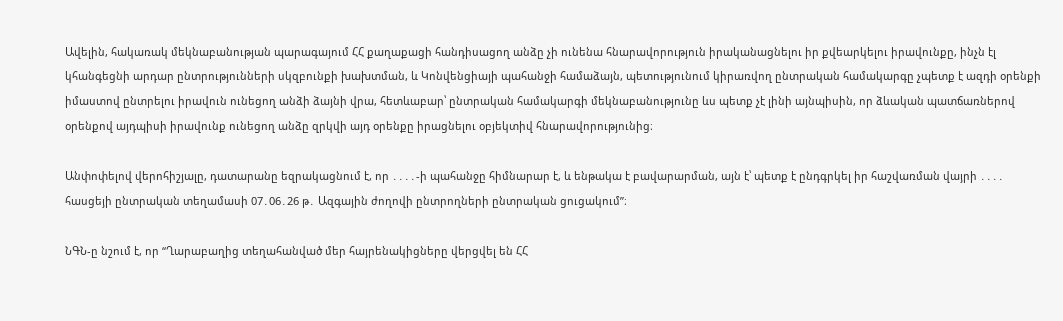Ավելին, հակառակ մեկնաբանության պարագայում ՀՀ քաղաքացի հանդիսացող անձը չի ունենա հնարավորություն իրականացնելու իր քվեարկելու իրավունքը, ինչն էլ կհանգեցնի արդար ընտրությունների սկզբունքի խախտման, և Կոնվենցիայի պահանջի համաձայն, պետությունում կիրառվող ընտրական համակարգը չպետք է ազդի օրենքի իմաստով ընտրելու իրավուն ունեցող անձի ձայնի վրա, հետևաբար՝ ընտրական համակարգի մեկնաբանությունը ևս պետք չէ լինի այնպիսին, որ ձևական պատճառներով օրենքով այդպիսի իրավունք ունեցող անձը զրկվի այդ օրենքը իրացնելու օբյեկտիվ հնարավորությունից։

Անփոփելով վերոհիշյալը, դատարանը եզրակացնում է, որ ․․․․-ի պահանջը հիմնարար է, և ենթակա է բավարարման, այն է՝ պետք է ընդգրկել իր հաշվառման վայրի ․․․․ հասցեյի ընտրական տեղամասի 07․06․26 թ․ Ազգային ժողովի ընտրողների ընտրական ցուցակում”։

ՆԳՆ-ը նշում է, որ “Ղարաբաղից տեղահանված մեր հայրենակիցները վերցվել են ՀՀ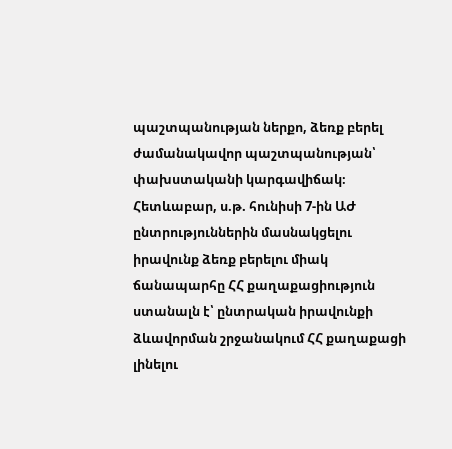պաշտպանության ներքո, ձեռք բերել ժամանակավոր պաշտպանության՝ փախստականի կարգավիճակ։ Հետևաբար, ս.թ. հունիսի 7-ին ԱԺ ընտրություններին մասնակցելու իրավունք ձեռք բերելու միակ ճանապարհը ՀՀ քաղաքացիություն ստանալն է՝ ընտրական իրավունքի ձևավորման շրջանակում ՀՀ քաղաքացի լինելու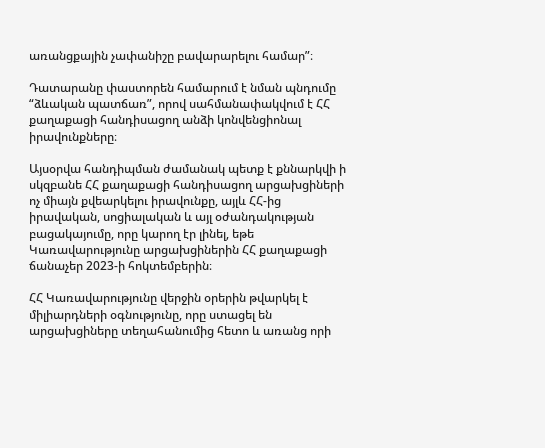առանցքային չափանիշը բավարարելու համար”։

Դատարանը փաստորեն համարում է նման պնդումը “ձևական պատճառ”, որով սահմանափակվում է ՀՀ քաղաքացի հանդիսացող անձի կոնվենցիոնալ իրավունքները։

Այսօրվա հանդիպման ժամանակ պետք է քննարկվի ի սկզբանե ՀՀ քաղաքացի հանդիսացող արցախցիների ոչ միայն քվեարկելու իրավունքը, այլև ՀՀ-ից իրավական, սոցիալական և այլ օժանդակության բացակայումը, որը կարող էր լինել, եթե Կառավարությունը արցախցիներին ՀՀ քաղաքացի ճանաչեր 2023-ի հոկտեմբերին։

ՀՀ Կառավարությունը վերջին օրերին թվարկել է միլիարդների օգնությունը, որը ստացել են արցախցիները տեղահանումից հետո և առանց որի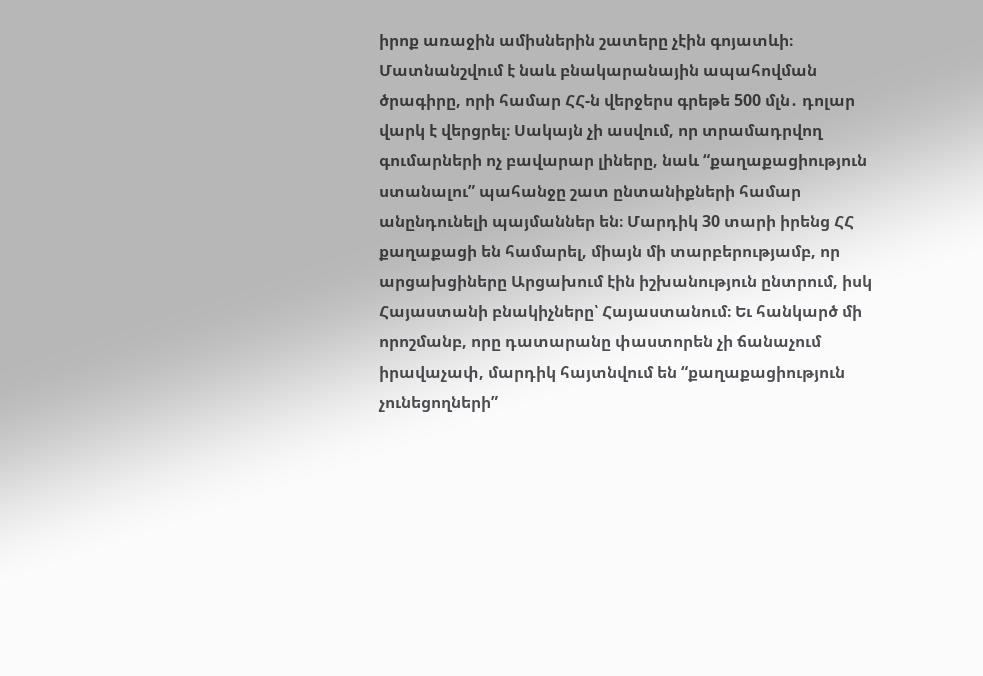իրոք առաջին ամիսներին շատերը չէին գոյատևի։ Մատնանշվում է նաև բնակարանային ապահովման ծրագիրը, որի համար ՀՀ-ն վերջերս գրեթե 500 մլն․ դոլար վարկ է վերցրել։ Սակայն չի ասվում, որ տրամադրվող գումարների ոչ բավարար լիները, նաև “քաղաքացիություն ստանալու” պահանջը շատ ընտանիքների համար անընդունելի պայմաններ են։ Մարդիկ 30 տարի իրենց ՀՀ քաղաքացի են համարել, միայն մի տարբերությամբ, որ արցախցիները Արցախում էին իշխանություն ընտրում, իսկ Հայաստանի բնակիչները՝ Հայաստանում։ Եւ հանկարծ մի որոշմանբ, որը դատարանը փաստորեն չի ճանաչում իրավաչափ, մարդիկ հայտնվում են “քաղաքացիություն չունեցողների”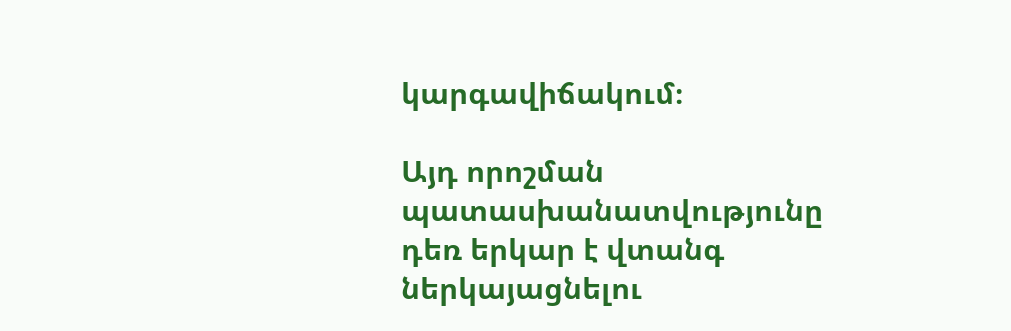կարգավիճակում։

Այդ որոշման պատասխանատվությունը դեռ երկար է վտանգ ներկայացնելու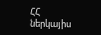ՀՀ ներկայիս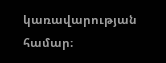կառավարության համար։